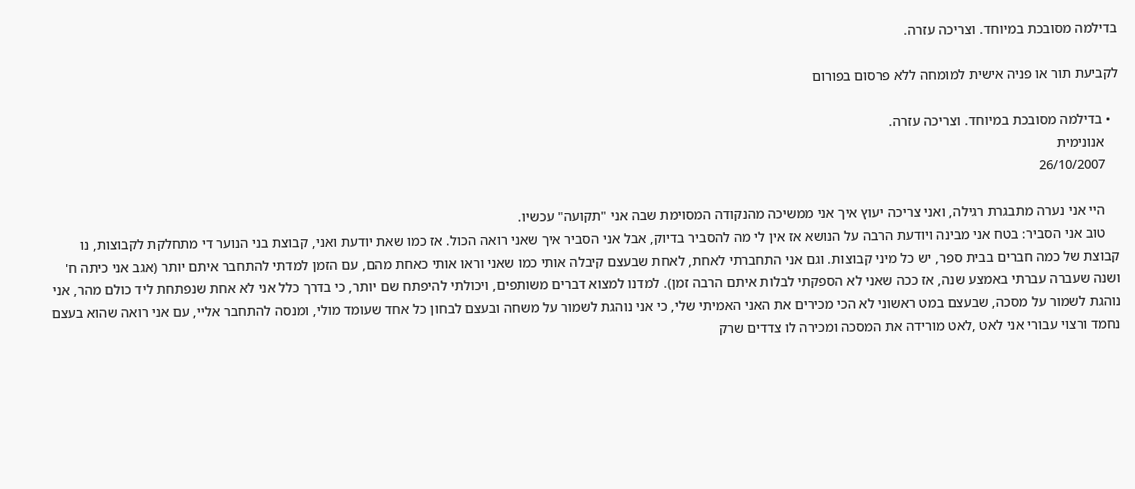בדילמה מסובכת במיוחד. וצריכה עזרה.

לקביעת תור או פניה אישית למומחה ללא פרסום בפורום

  • בדילמה מסובכת במיוחד. וצריכה עזרה.
    אנונימית
    26/10/2007

    היי אני נערה מתבגרת רגילה, ואני צריכה יעוץ איך אני ממשיכה מהנקודה המסוימת שבה אני "תקועה" עכשיו.
    טוב אני הסביר: בטח אני מבינה ויודעת הרבה על הנושא אז אין לי מה להסביר בדיוק, אבל אני הסביר איך שאני רואה הכול. אז כמו שאת יודעת ואני, קבוצת בני הנוער די מתחלקת לקבוצות, נו קבוצת של כמה חברים בבית ספר, יש כל מיני קבוצות. וגם אני התחברתי לאחת, לאחת שבעצם קיבלה אותי כמו שאני וראו אותי כאחת מהם, עם הזמן למדתי להתחבר איתם יותר (אגב אני כיתה ח' ושנה שעברה עברתי באמצע שנה, אז ככה שאני לא הספקתי לבלות איתם הרבה זמן). למדנו למצוא דברים משותפים, ויכולתי להיפתח שם יותר, כי בדרך כלל אני לא אחת שנפתחת ליד כולם מהר, אני נוהגת לשמור על מסכה, שבעצם במט ראשוני לא הכי מכירים את האני האמיתי שלי, כי אני נוהגת לשמור על משחה ובעצם לבחון כל אחד שעומד מולי, ומנסה להתחבר אליי, עם אני רואה שהוא בעצם נחמד ורצוי עבורי אני לאט ,לאט מורידה את המסכה ומכירה לו צדדים שרק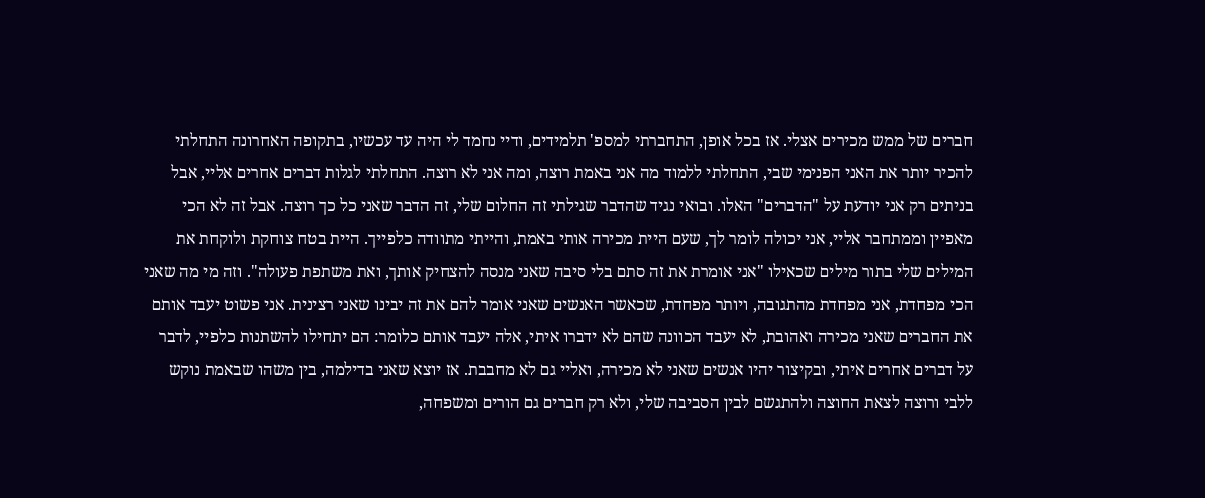חברים של ממש מכירים אצלי. אז בכל אופן, התחברתי למספ' תלמידים, ודיי נחמד לי היה עד עכשיו, בתקופה האחרונה התחלתי להכיר יותר את האני הפנימי שבי, התחלתי ללמוד מה אני באמת רוצה, ומה אני לא רוצה. התחלתי לגלות דברים אחרים אליי, אבל בניתים רק אני יודעת על "הדברים" האלו. ובואי נגיד שהדבר שגילתי זה החלום שלי, זה הדבר שאני כל כך רוצה. אבל זה לא הכי מאפיין וממתחבר אליי, אני יכולה לומר לך, שעם היית מכירה אותי באמת, והייתי מתוודה כלפייך. היית בטח צוחקת ולוקחת את המילים שלי בתור מילים שכאילו "אני אומרת את זה סתם בלי סיבה שאני מנסה להצחיק אותך, ואת משתפת פעולה". וזה מי מה שאני הכי מפחדת, אני מפחדת מהתגובה, ויותר מפחדת, שכאשר האנשים שאני אומר להם את זה יבינו שאני רצינית. אני פשוט יעבד אותם את החברים שאני מכירה ואהובת, לא יעבד הכוונה שהם לא ידברו איתי, אלה יעבד אותם כלומר: הם יתחילו להשתנות כלפיי, לדבר על דברים אחרים איתי, ובקיצור יהיו אנשים שאני לא מכירה, ואליי גם לא מחבבת. אז יוצא שאני בדילמה, בין משהו שבאמת נוקש ללבי ורוצה לצאת החוצה ולהתגשם לבין הסביבה שלי, ולא רק חברים גם הורים ומשפחה,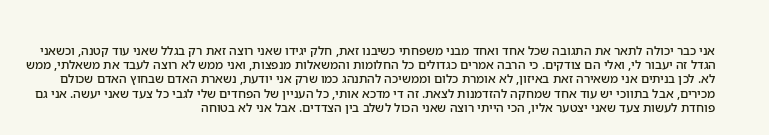אני כבר יכולה לתאר את התגובה שכל אחד ואחד מבני משפחתי כשיבנו זאת, חלק יגידו שאני רוצה זאת רק בגלל שאני עוד קטנה, וכשאני הגדל זה יעבור לי, ואלי הם צודקים. כי הרבה אמרים כגדולים כל החלומות והמשאלות מנפצות, ואני ממש לא רוצה לעבד את משאלתי, ממש לא. לכן בניתים אני משאירה זאת באיזון, לא אומרת כלום וממשיכה להתנהג כמו שרק אני יודעת, נשארת האדם שבחוץ האדם שכולם מכירים, אבל בתווכי יש עוד אחד שמחקה להזדמנות לצאת. זה די מדכא אותי, כל העניין של הפחדים שלי לגבי כל צעד שאני יעשה. אני גם פוחדת לעשות צעד שאני יצטער אליו, הכי הייתי רוצה שאני הכול לשלב בין הצדדים. אבל אני לא בטוחה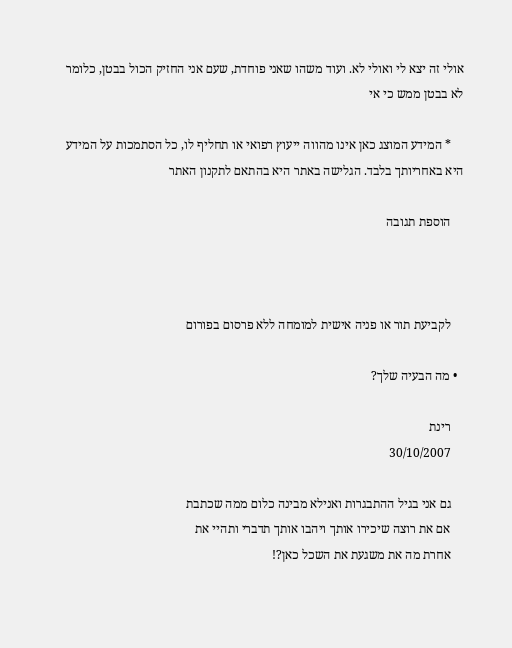אולי זה יצא לי ואולי לא. ועוד משהו שאני פוחדת, שעם אני החזיק הכול בבטן, כלומר לא בבטן ממש כי אי

    * המידע המוצג כאן אינו מהווה ייעוץ רפואי או תחליף לו, כל הסתמכות על המידע היא באחריותך בלבד. הגלישה באתר היא בהתאם לתקנון האתר

    הוספת תגובה



    לקביעת תור או פניה אישית למומחה ללא פרסום בפורום

  • מה הבעיה שלך?

    רינת
    30/10/2007

    גם אני בגיל ההתבגרות ואנילא מבינה כלום ממה שכתבת
    אם את רוצה שיכירו אותך ויהבו אותך תדברי ותהיי את
    אחרת מה את משגעת את השכל כאן?!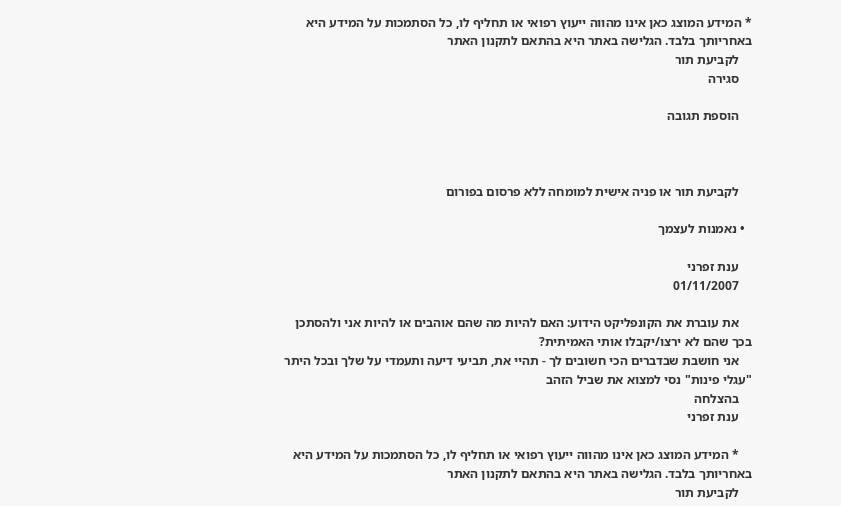* המידע המוצג כאן אינו מהווה ייעוץ רפואי או תחליף לו, כל הסתמכות על המידע היא באחריותך בלבד. הגלישה באתר היא בהתאם לתקנון האתר
    לקביעת תור
    סגירה

    הוספת תגובה



    לקביעת תור או פניה אישית למומחה ללא פרסום בפורום

  • נאמנות לעצמך

    ענת זפרני
    01/11/2007

    את עוברת את הקונפליקט הידוע: האם להיות מה שהם אוהבים או להיות אני ולהסתכן בכך שהם לא ירצו/יקבלו אותי האמיתית?
    אני חושבת שבדברים הכי חשובים לך - תהיי את, תביעי דיעה ותעמדי על שלך ובכל היתר "עגלי פינות" נסי למצוא את שביל הזהב
    בהצלחה
    ענת זפרני

    * המידע המוצג כאן אינו מהווה ייעוץ רפואי או תחליף לו, כל הסתמכות על המידע היא באחריותך בלבד. הגלישה באתר היא בהתאם לתקנון האתר
    לקביעת תור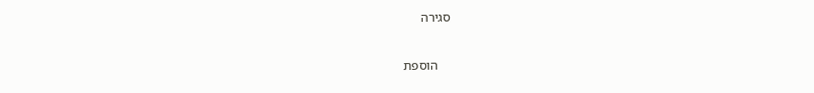סגירה

    הוספת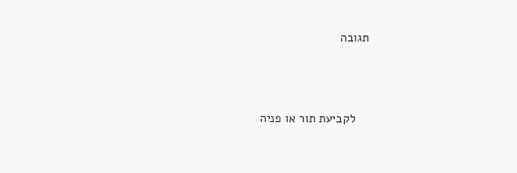תגובה



    לקביעת תור או פניה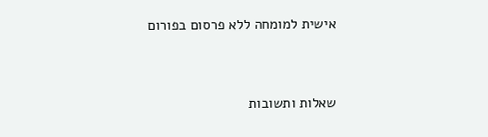אישית למומחה ללא פרסום בפורום


שאלות ותשובות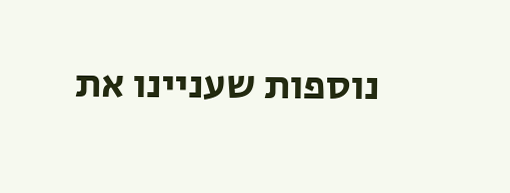נוספות שעניינו את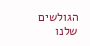הגולשים שלנו